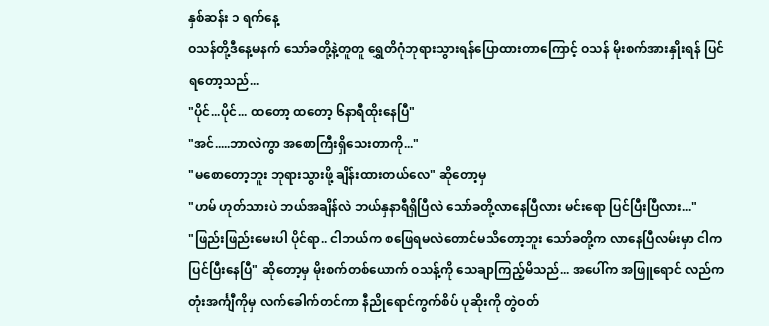နှစ်ဆန်း ၁ ရက်နေ့
ဝသန်တို့ဒီနေ့မနက် သော်ခတို့နဲ့တူတူ ရွှေတိဂုံဘုရားသွားရန်ပြောထားတာကြောင့် ဝသန် မိုးစက်အားနှိုးရန် ပြင်ရတော့သည်...
"ပိုင်...ပိုင်... ထတော့ ထတော့ ၆နာရီထိုးနေပြီ"
"အင်.....ဘာလဲကွာ အစောကြီးရှိသေးတာကို..."
"မစောတော့ဘူး ဘုရားသွားဖို့ ချိန်းထားတယ်လေ" ဆိုတော့မှ
"ဟမ် ဟုတ်သားပဲ ဘယ်အချိန်လဲ ဘယ်နှနာရီရှိပြီလဲ သော်ခတို့လာနေပြီလား မင်းရော ပြင်ပြီးပြီလား..."
"ဖြည်းဖြည်းမေးပါ ပိုင်ရာ.. ငါဘယ်က စဖြေရမလဲတောင်မသိတော့ဘူး သော်ခတို့က လာနေပြီလမ်းမှာ ငါကပြင်ပြီးနေပြီ" ဆိုတော့မှ မိုးစက်တစ်ယောက် ဝသန့်ကို သေချာကြည့်မိသည်... အပေါ်က အဖြူရောင် လည်ကတုံးအင်္ကျီကိုမှ လက်ခေါက်တင်ကာ နီညိုရောင်ကွက်စိပ် ပုဆိုးကို တွဲဝတ်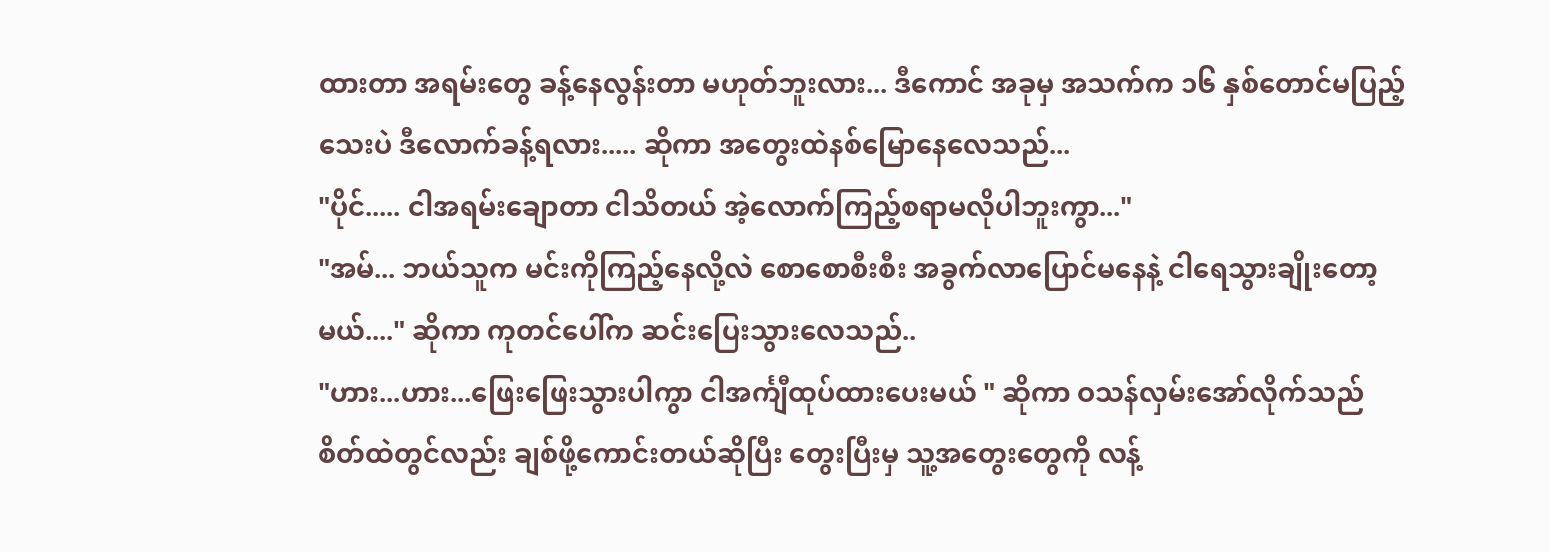ထားတာ အရမ်းတွေ ခန့်နေလွန်းတာ မဟုတ်ဘူးလား... ဒီကောင် အခုမှ အသက်က ၁၆ နှစ်တောင်မပြည့်သေးပဲ ဒီလောက်ခန့်ရလား..... ဆိုကာ အတွေးထဲနစ်မြောနေလေသည်...
"ပိုင်..... ငါအရမ်းချောတာ ငါသိတယ် အဲ့လောက်ကြည့်စရာမလိုပါဘူးကွာ..."
"အမ်... ဘယ်သူက မင်းကိုကြည့်နေလို့လဲ စောစောစီးစီး အခွက်လာပြောင်မနေနဲ့ ငါရေသွားချိုးတော့မယ်...." ဆိုကာ ကုတင်ပေါ်က ဆင်းပြေးသွားလေသည်..
"ဟား...ဟား...ဖြေးဖြေးသွားပါကွာ ငါအင်္ကျီထုပ်ထားပေးမယ် " ဆိုကာ ဝသန်လှမ်းအော်လိုက်သည်
စိတ်ထဲတွင်လည်း ချစ်ဖို့ကောင်းတယ်ဆိုပြီး တွေးပြီးမှ သူ့အတွေးတွေကို လန့်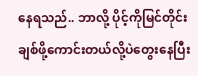နေရသည်.. ဘာလို့ ပိုင့်ကိုမြင်တိုင်း ချစ်ဖို့ကောင်းတယ်လို့ပဲတွေးနေပြီး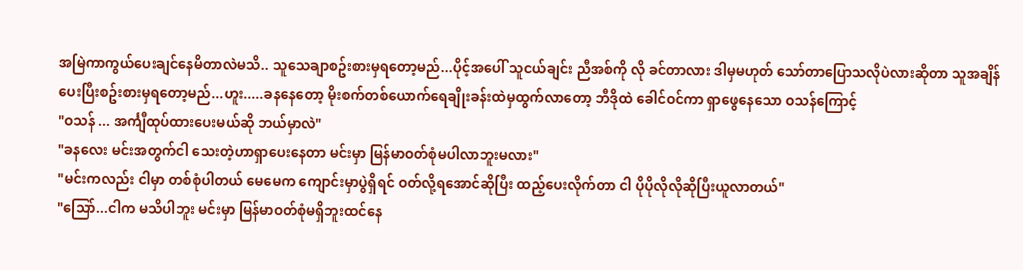အမြဲကာကွယ်ပေးချင်နေမိတာလဲမသိ.. သူသေချာစဥ်းစားမှရတော့မည်...ပိုင့်အပေါ် သူငယ်ချင်း ညီအစ်ကို လို ခင်တာလား ဒါမှမဟုတ် သော်တာပြောသလိုပဲလားဆိုတာ သူအချိန်ပေးပြီးစဥ်းစားမှရတော့မည်...ဟူး.....ခနနေတော့ မိုးစက်တစ်ယောက်ရေချိုးခန်းထဲမှထွက်လာတော့ ဘီဒိုထဲ ခေါင်ဝင်ကာ ရှာဖွေနေသော ဝသန်ကြောင့်
"ဝသန် ... အင်္ကျီထုပ်ထားပေးမယ်ဆို ဘယ်မှာလဲ"
"ခနလေး မင်းအတွက်ငါ သေးတဲ့ဟာရှာပေးနေတာ မင်းမှာ မြန်မာဝတ်စုံမပါလာဘူးမလား"
"မင်းကလည်း ငါမှာ တစ်စုံပါတယ် မေမေက ကျောင်းမှာပွဲရှိရင် ဝတ်လို့ရအောင်ဆိုပြီး ထည့်ပေးလိုက်တာ ငါ ပိုပိုလိုလိုဆိုပြီးယူလာတယ်"
"သြော်...ငါက မသိပါဘူး မင်းမှာ မြန်မာဝတ်စုံမရှိဘူးထင်နေ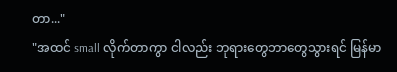တာ..."
"အထင် small လိုက်တာကွာ ငါလည်း ဘုရားတွေဘာတွေသွားရင် မြန်မာ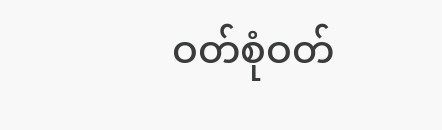ဝတ်စုံဝတ်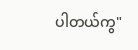ပါတယ်ကွ"